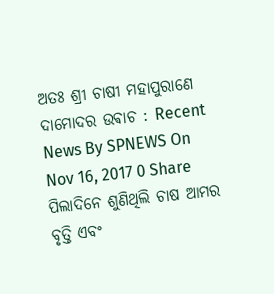ଅତଃ ଶ୍ରୀ ଚାଷୀ ମହାପୁରାଣେ ଦାମୋଦର ଉଵାଚ : Recent News By SPNEWS On Nov 16, 2017 0 Share ପିଲାଦିନେ ଶୁଣିଥିଲି ଚାଷ ଆମର ବୃତ୍ତି ଏବଂ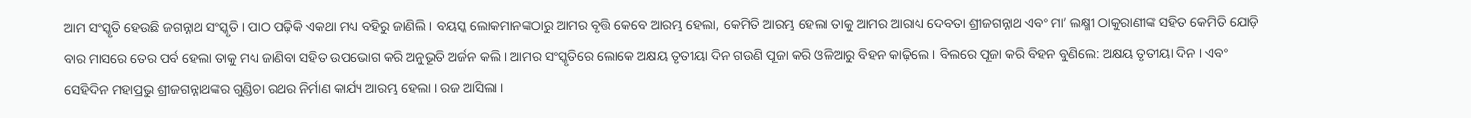ଆମ ସଂସ୍କୃତି ହେଉଛି ଜଗନ୍ନାଥ ସଂସ୍କୃତି । ପାଠ ପଢ଼ିକି ଏକଥା ମଧ୍ୟ ବହିରୁ ଜାଣିଲି । ବୟସ୍କ ଲୋକମାନଙ୍କଠାରୁ ଆମର ବୃତ୍ତି କେବେ ଆରମ୍ଭ ହେଲା, କେମିତି ଆରମ୍ଭ ହେଲା ତାକୁ ଆମର ଆରାଧ୍ୟ ଦେବତା ଶ୍ରୀଜଗନ୍ନାଥ ଏବଂ ମା’ ଲକ୍ଷ୍ମୀ ଠାକୁରାଣୀଙ୍କ ସହିତ କେମିତି ଯୋଡ଼ି ବାର ମାସରେ ତେର ପର୍ବ ହେଲା ତାକୁ ମଧ୍ୟ ଜାଣିବା ସହିତ ଉପଭୋଗ କରି ଅନୁଭୂତି ଅର୍ଜନ କଲି । ଆମର ସଂସ୍କୃତିରେ ଲୋକେ ଅକ୍ଷୟ ତୃତୀୟା ଦିନ ଗଉଣି ପୂଜା କରି ଓଳିଆରୁ ବିହନ କାଢ଼ିଲେ । ବିଲରେ ପୂଜା କରି ବିହନ ବୁଣିଲେ: ଅକ୍ଷୟ ତୃତୀୟା ଦିନ । ଏବଂ ସେହିଦିନ ମହାପ୍ରଭୁ ଶ୍ରୀଜଗନ୍ନାଥଙ୍କର ଗୁଣ୍ଡିଚା ରଥର ନିର୍ମାଣ କାର୍ଯ୍ୟ ଆରମ୍ଭ ହେଲା । ରଜ ଆସିଲା ।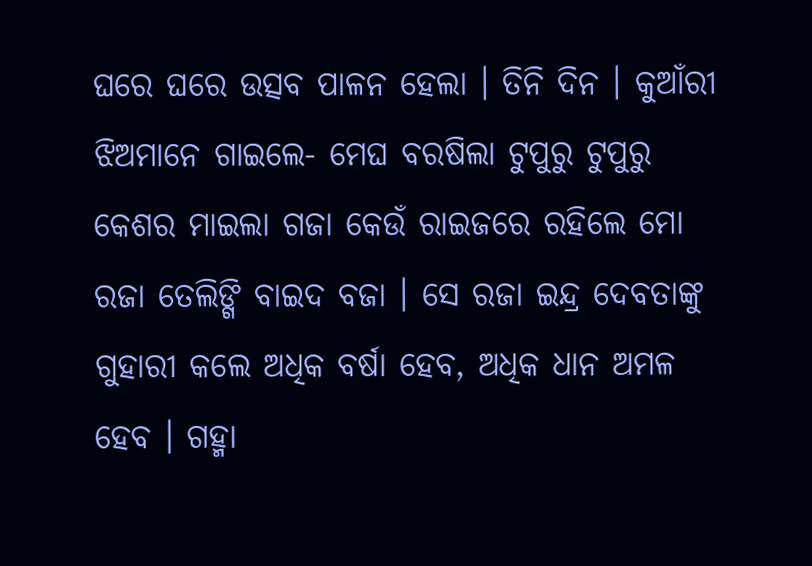ଘରେ ଘରେ ଉତ୍ସବ ପାଳନ ହେଲା । ତିନି ଦିନ । କୁଆଁରୀ ଝିଅମାନେ ଗାଇଲେ- ମେଘ ବରଷିଲା ଟୁପୁରୁ ଟୁପୁରୁ କେଶର ମାଇଲା ଗଜା କେଉଁ ରାଇଜରେ ରହିଲେ ମୋ ରଜା ତେଲିଙ୍ଗି ବାଇଦ ବଜା । ସେ ରଜା ଇନ୍ଦ୍ର ଦେବତାଙ୍କୁ ଗୁହାରୀ କଲେ ଅଧିକ ବର୍ଷା ହେବ, ଅଧିକ ଧାନ ଅମଳ ହେବ । ଗହ୍ମା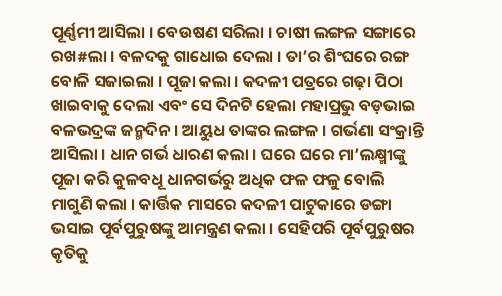ପୂର୍ଣ୍ଣମୀ ଆସିଲା । ବେଉଷଣ ସରିଲା । ଚାଷୀ ଲଙ୍ଗଳ ସଙ୍ଗାରେ ରଖ#ଲା । ବଳଦକୁ ଗାଧୋଇ ଦେଲା । ତା’ର ଶିଂଘରେ ରଙ୍ଗ ବୋଳି ସଜାଇଲା । ପୂଜା କଲା । କଦଳୀ ପତ୍ରରେ ଗଢ଼ା ପିଠା ଖାଇବାକୁ ଦେଲା ଏବଂ ସେ ଦିନଟି ହେଲା ମହାପ୍ରଭୁ ବଡ଼ଭାଇ ବଳଭଦ୍ରଙ୍କ ଜନ୍ମଦିନ । ଆୟୁଧ ତାଙ୍କର ଲଙ୍ଗଳ । ଗର୍ଭଣା ସଂକ୍ରାନ୍ତି ଆସିଲା । ଧାନ ଗର୍ଭ ଧାରଣ କଲା । ଘରେ ଘରେ ମା’ଲକ୍ଷ୍ମୀଙ୍କୁ ପୂଜା କରି କୁଳବଧୂ ଧାନଗର୍ଭରୁ ଅଧିକ ଫଳ ଫଳୁ ବୋଲି ମାଗୁଣି କଲା । କାର୍ତ୍ତିକ ମାସରେ କଦଳୀ ପାଟୁକାରେ ଡଙ୍ଗା ଭସାଇ ପୂର୍ବପୁରୁଷଙ୍କୁ ଆମନ୍ତ୍ରଣ କଲା । ସେହିପରି ପୂର୍ବପୁରୁଷର କୃତିକୁ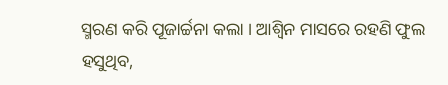ସ୍ମରଣ କରି ପୂଜାର୍ଚ୍ଚନା କଲା । ଆଶ୍ୱିନ ମାସରେ ରହଣି ଫୁଲ ହସୁଥିବ,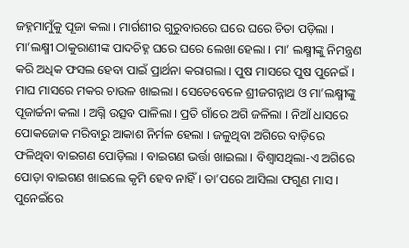ଜହ୍ନମାମୁଁକୁ ପୂଜା କଲା । ମାର୍ଗଶୀର ଗୁରୁବାରରେ ଘରେ ଘରେ ଚିତା ପଡ଼ିଲା । ମା’ଲକ୍ଷ୍ମୀ ଠାକୁରାଣୀଙ୍କ ପାଦଚିହ୍ନ ଘରେ ଘରେ ଲେଖା ହେଲା । ମା’ ଲକ୍ଷ୍ମୀଙ୍କୁ ନିମନ୍ତ୍ରଣ କରି ଅଧିକ ଫସଲ ହେବା ପାଇଁ ପ୍ରାର୍ଥନା କରାଗଲା । ପୁଷ ମାସରେ ପୁଷ ପୁନେଇଁ । ମାଘ ମାସରେ ମକର ଚାଉଳ ଖାଇଲା । ସେତେବେଳେ ଶ୍ରୀଜଗନ୍ନାଥ ଓ ମା’ଲକ୍ଷ୍ମୀଙ୍କୁ ପୂଜାର୍ଚ୍ଚନା କଲା । ଅଗ୍ନି ଉତ୍ସବ ପାଳିଲା । ପ୍ରତି ଗାଁରେ ଅଗି ଜଳିଲା । ନିଆଁ ଧାସରେ ପୋକଜୋକ ମରିବାରୁ ଆକାଶ ନିର୍ମଳ ହେଲା । ଜଳୁଥିବା ଅଗିରେ ବାଡ଼ିରେ ଫଳିଥିବା ବାଇଗଣ ପୋଡ଼ିଲା । ବାଇଗଣ ଭର୍ତ୍ତା ଖାଇଲା । ବିଶ୍ୱାସଥିଲା-ଏ ଅଗିରେ ପୋଡ଼ା ବାଇଗଣ ଖାଇଲେ କୃମି ହେବ ନାହିଁ । ତା’ପରେ ଆସିଲା ଫଗୁଣ ମାସ । ପୁନେଇଁରେ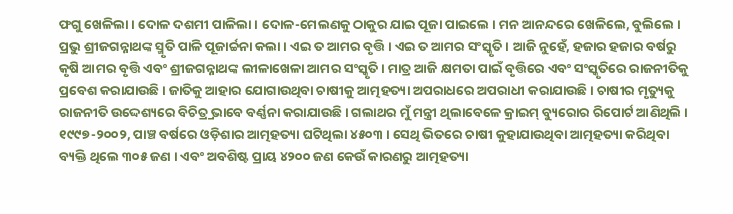ଫଗୁ ଖେଳିଲା । ଦୋଳ ଦଶମୀ ପାଳିଲା । ଦୋଳ-ମେଲଣକୁ ଠାକୁର ଯାଇ ପୂଜା ପାଇଲେ । ମନ ଆନନ୍ଦରେ ଖେଳିଲେ, ବୁଲିଲେ । ପ୍ରଭୁ ଶ୍ରୀଜଗନ୍ନାଥଙ୍କ ସ୍ମୃତି ପାଳି ପୂଜାର୍ଚ୍ଚନା କଲା । ଏଇ ତ ଆମର ବୃତ୍ତି । ଏଇ ତ ଆମର ସଂସ୍କୃତି । ଆଜି ନୁହେଁ, ହଜାର ହଜାର ବର୍ଷରୁ କୃଷି ଆମର ବୃତ୍ତି ଏବଂ ଶ୍ରୀଜଗନ୍ନାଥଙ୍କ ଲୀଳାଖେଳା ଆମର ସଂସ୍କୃତି । ମାତ୍ର ଆଜି କ୍ଷମତା ପାଇଁ ବୃତ୍ତିରେ ଏବଂ ସଂସ୍କୃତିରେ ରାଜନୀତିକୁ ପ୍ରବେଶ କରାଯାଉଛି । ଜାତିକୁ ଆହାର ଯୋଗାଉଥିବା ଚାଷୀକୁ ଆତ୍ମହତ୍ୟା ଅପରାଧରେ ଅପରାଧୀ କରାଯାଉଛି । ଚାଷୀର ମୃତ୍ୟୁକୁ ରାଜନୀତି ଉଦ୍ଦେଶ୍ୟରେ ବିଚିତ୍ର୍ର ଭାବେ ବର୍ଣ୍ଣନା କରାଯାଉଛି । ଗଲାଥର ମୁଁ ମନ୍ତ୍ରୀ ଥିଲାବେଳେ କ୍ରାଇମ୍ ବ୍ୟୁରୋର ରିପୋର୍ଟ ଆଣିଥିଲି । ୧୯୯୭-୨୦୦୨, ପାଞ୍ଚ ବର୍ଷରେ ଓଡ଼ିଶାର ଆତ୍ମହତ୍ୟା ଘଟିଥିଲା ୪୫୦୩ । ସେଥି ଭିତରେ ଚାଷୀ କୁହାଯାଉଥିବା ଆତ୍ମହତ୍ୟା କରିଥିବା ବ୍ୟକ୍ତି ଥିଲେ ୩୦୫ ଜଣ । ଏବଂ ଅବଶିଷ୍ଟ ପ୍ରାୟ ୪୨୦୦ ଜଣ କେଉଁ କାରଣରୁ ଆତ୍ମହତ୍ୟା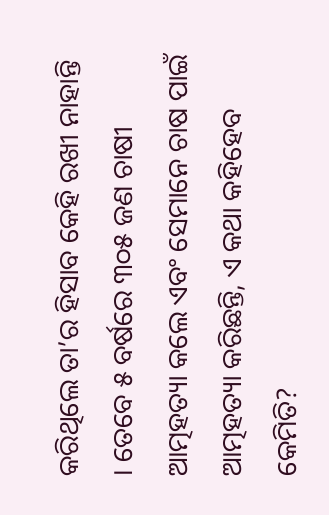କରିଥିଲେ ତା’ର ହିସାବ କେହି ରଖୀ ନାହାନ୍ତି । ତେବେ ୫ ବର୍ଷରେ ୩୦୫ ଜଣ ଚାଷୀ ଆତ୍ମହତ୍ୟା କଲେ ଏବଂ ସେମାନେ ଚାଷ ପାଇଁ ଆତ୍ମହତ୍ୟା କରିଛନ୍ତି, ଏ କଥା କହିହେବ କେମିତି?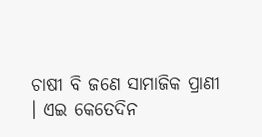ଚାଷୀ ବି ଜଣେ ସାମାଜିକ ପ୍ରାଣୀ । ଏଇ କେତେଦିନ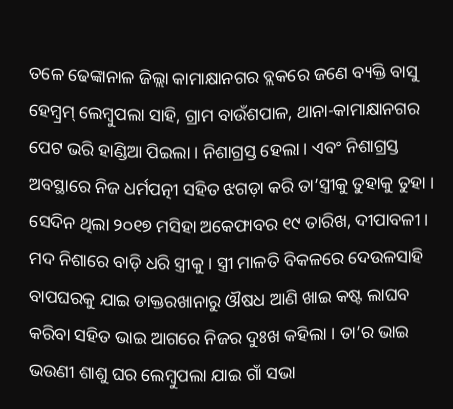ତଳେ ଢେଙ୍କାନାଳ ଜିଲ୍ଲା କାମାକ୍ଷାନଗର ବ୍ଲକରେ ଜଣେ ବ୍ୟକ୍ତି ବାସୁ ହେମ୍ବ୍ରମ୍ ଲେମ୍ବୁପଲା ସାହି, ଗ୍ରାମ ବାଉଁଶପାଳ, ଥାନା-କାମାକ୍ଷାନଗର ପେଟ ଭରି ହାଣ୍ଡିଆ ପିଇଲା । ନିଶାଗ୍ରସ୍ତ ହେଲା । ଏବଂ ନିଶାଗ୍ରସ୍ତ ଅବସ୍ଥାରେ ନିଜ ଧର୍ମପତ୍ନୀ ସହିତ ଝଗଡ଼ା କରି ତା’ସ୍ତ୍ରୀକୁ ତୁହାକୁ ତୁହା । ସେଦିନ ଥିଲା ୨୦୧୭ ମସିହା ଅକେଫାବର ୧୯ ତାରିଖ, ଦୀପାବଳୀ । ମଦ ନିଶାରେ ବାଡ଼ି ଧରି ସ୍ତ୍ରୀକୁ । ସ୍ତ୍ରୀ ମାଳତି ବିକଳରେ ଦେଉଳସାହି ବାପଘରକୁ ଯାଇ ଡାକ୍ତରଖାନାରୁ ଔଷଧ ଆଣି ଖାଇ କଷ୍ଟ ଲାଘବ କରିବା ସହିତ ଭାଇ ଆଗରେ ନିଜର ଦୁଃଖ କହିଲା । ତା’ର ଭାଇ ଭଉଣୀ ଶାଶୁ ଘର ଲେମ୍ବୁପଲା ଯାଇ ଗାଁ ସଭା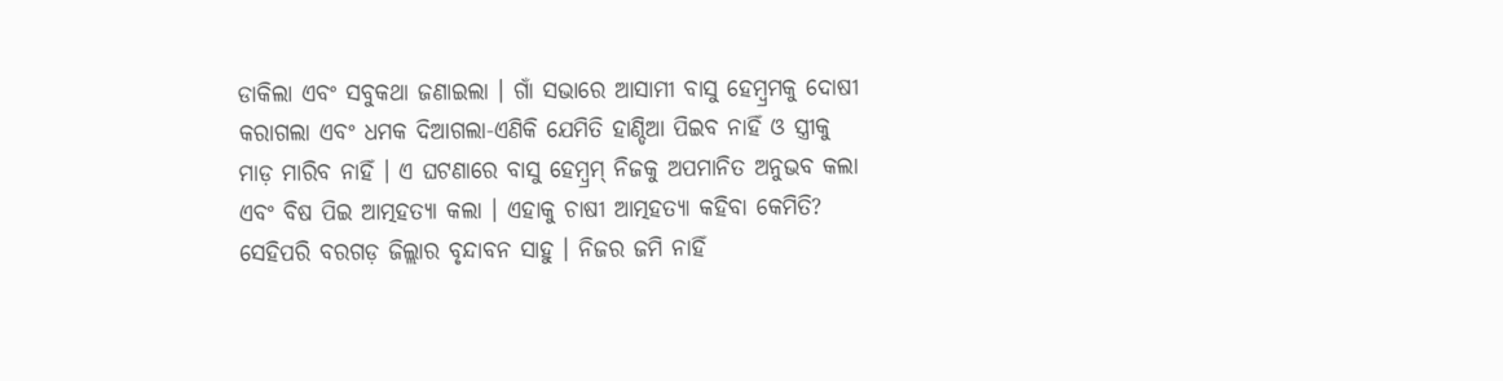ଡାକିଲା ଏବଂ ସବୁକଥା ଜଣାଇଲା । ଗାଁ ସଭାରେ ଆସାମୀ ବାସୁ ହେମ୍ବ୍ରମକୁ ଦୋଷୀ କରାଗଲା ଏବଂ ଧମକ ଦିଆଗଲା-ଏଣିକି ଯେମିତି ହାଣ୍ଡିଆ ପିଇବ ନାହିଁ ଓ ସ୍ତ୍ରୀକୁ ମାଡ଼ ମାରିବ ନାହିଁ । ଏ ଘଟଣାରେ ବାସୁ ହେମ୍ବ୍ରମ୍ ନିଜକୁ ଅପମାନିତ ଅନୁଭବ କଲା ଏବଂ ବିଷ ପିଇ ଆତ୍ମହତ୍ୟା କଲା । ଏହାକୁ ଚାଷୀ ଆତ୍ମହତ୍ୟା କହିବା କେମିତି? ସେହିପରି ବରଗଡ଼ ଜିଲ୍ଲାର ବୃନ୍ଦାବନ ସାହୁ । ନିଜର ଜମି ନାହିଁ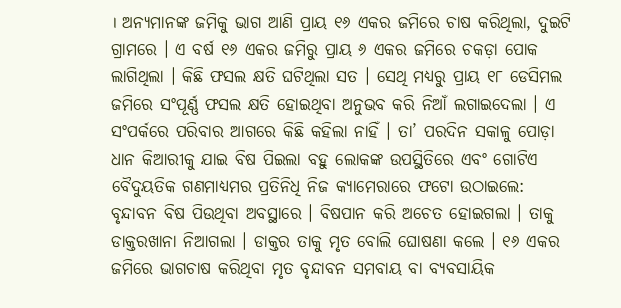। ଅନ୍ୟମାନଙ୍କ ଜମିକୁ ଭାଗ ଆଣି ପ୍ରାୟ ୧୬ ଏକର ଜମିରେ ଚାଷ କରିଥିଲା, ଦୁଇଟି ଗ୍ରାମରେ । ଏ ବର୍ଷ ୧୬ ଏକର ଜମିରୁ ପ୍ରାୟ ୬ ଏକର ଜମିରେ ଚକଡ଼ା ପୋକ ଲାଗିଥିଲା । କିଛି ଫସଲ କ୍ଷତି ଘଟିଥିଲା ସତ । ସେଥି ମଧ୍ୟରୁ ପ୍ରାୟ ୧୮ ଡେସିମଲ ଜମିରେ ସଂପୂର୍ଣ୍ଣ ଫସଲ କ୍ଷତି ହୋଇଥିବା ଅନୁଭବ କରି ନିଆଁ ଲଗାଇଦେଲା । ଏ ସଂପର୍କରେ ପରିବାର ଆଗରେ କିଛି କହିଲା ନାହିଁ । ତା’ ପରଦିନ ସକାଳୁ ପୋଡ଼ା ଧାନ କିଆରୀକୁ ଯାଇ ବିଷ ପିଇଲା ବହୁ ଲୋକଙ୍କ ଉପସ୍ଥିତିରେ ଏବଂ ଗୋଟିଏ ବୈଦୁୟତିକ ଗଣମାଧ୍ୟମର ପ୍ରତିନିଧି ନିଜ କ୍ୟାମେରାରେ ଫଟୋ ଉଠାଇଲେ: ବୃନ୍ଦାବନ ବିଷ ପିଉଥିବା ଅବସ୍ଥାରେ । ବିଷପାନ କରି ଅଚେତ ହୋଇଗଲା । ତାକୁ ଡାକ୍ତରଖାନା ନିଆଗଲା । ଡାକ୍ତର ତାକୁ ମୃତ ବୋଲି ଘୋଷଣା କଲେ । ୧୬ ଏକର ଜମିରେ ଭାଗଚାଷ କରିଥିବା ମୃତ ବୃନ୍ଦାବନ ସମବାୟ ବା ବ୍ୟବସାୟିକ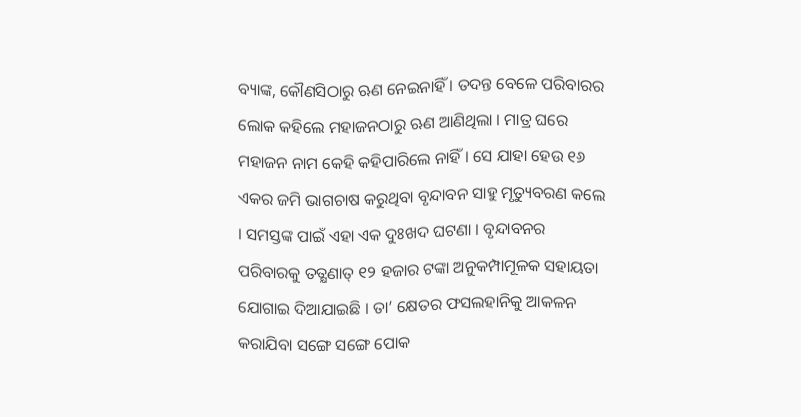ବ୍ୟାଙ୍କ, କୌଣସିଠାରୁ ଋଣ ନେଇନାହିଁ । ତଦନ୍ତ ବେଳେ ପରିବାରର ଲୋକ କହିଲେ ମହାଜନଠାରୁ ଋଣ ଆଣିଥିଲା । ମାତ୍ର ଘରେ ମହାଜନ ନାମ କେହି କହିପାରିଲେ ନାହିଁ । ସେ ଯାହା ହେଉ ୧୬ ଏକର ଜମି ଭାଗଚାଷ କରୁଥିବା ବୃନ୍ଦାବନ ସାହୁ ମୃତ୍ୟୁବରଣ କଲେ । ସମସ୍ତଙ୍କ ପାଇଁ ଏହା ଏକ ଦୁଃଖଦ ଘଟଣା । ବୃନ୍ଦାବନର ପରିବାରକୁ ତତ୍କ୍ଷଣାତ୍ ୧୨ ହଜାର ଟଙ୍କା ଅନୁକମ୍ପାମୂଳକ ସହାୟତା ଯୋଗାଇ ଦିଆଯାଇଛି । ତା’ କ୍ଷେତର ଫସଲହାନିକୁ ଆକଳନ କରାଯିବା ସଙ୍ଗେ ସଙ୍ଗେ ପୋକ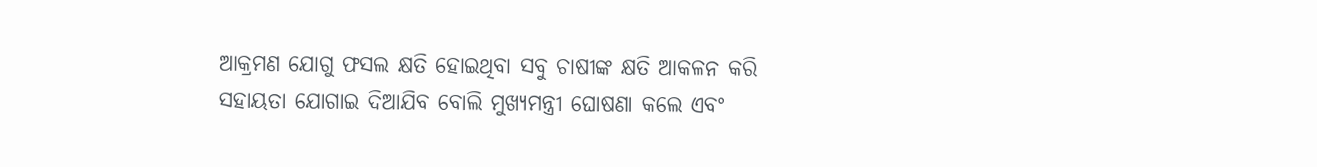ଆକ୍ରମଣ ଯୋଗୁ ଫସଲ କ୍ଷତି ହୋଇଥିବା ସବୁ ଚାଷୀଙ୍କ କ୍ଷତି ଆକଳନ କରି ସହାୟତା ଯୋଗାଇ ଦିଆଯିବ ବୋଲି ମୁଖ୍ୟମନ୍ତ୍ରୀ ଘୋଷଣା କଲେ ଏବଂ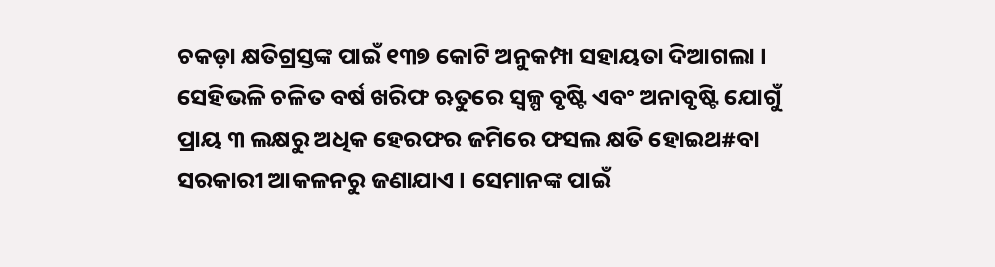ଚକଡ଼ା କ୍ଷତିଗ୍ରସ୍ତଙ୍କ ପାଇଁ ୧୩୭ କୋଟି ଅନୁକମ୍ପା ସହାୟତା ଦିଆଗଲା । ସେହିଭଳି ଚଳିତ ବର୍ଷ ଖରିଫ ଋତୁରେ ସ୍ୱଳ୍ପ ବୃଷ୍ଟି ଏବଂ ଅନାବୃଷ୍ଟି ଯୋଗୁଁ ପ୍ରାୟ ୩ ଲକ୍ଷରୁ ଅଧିକ ହେରଫର ଜମିରେ ଫସଲ କ୍ଷତି ହୋଇଥ#ବା ସରକାରୀ ଆକଳନରୁ ଜଣାଯାଏ । ସେମାନଙ୍କ ପାଇଁ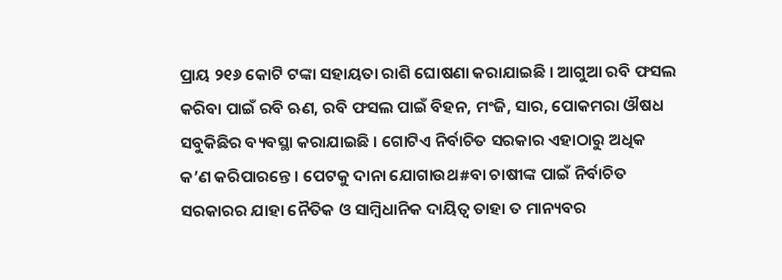ପ୍ରାୟ ୨୧୬ କୋଟି ଟଙ୍କା ସହାୟତା ରାଶି ଘୋଷଣା କରାଯାଇଛି । ଆଗୁଆ ରବି ଫସଲ କରିବା ପାଇଁ ରବି ଋଣ, ରବି ଫସଲ ପାଇଁ ବିହନ, ମଂଜି, ସାର, ପୋକମରା ଔଷଧ ସବୁକିଛିର ବ୍ୟବସ୍ଥା କରାଯାଇଛି । ଗୋଟିଏ ନିର୍ବାଚିତ ସରକାର ଏହାଠାରୁ ଅଧିକ କ’ଣ କରିପାରନ୍ତେ । ପେଟକୁ ଦାନା ଯୋଗାଉଥ#ବା ଚାଷୀଙ୍କ ପାଇଁ ନିର୍ବାଚିତ ସରକାରର ଯାହା ନୈତିକ ଓ ସାମ୍ବିଧାନିକ ଦାୟିତ୍ୱ ତାହା ତ ମାନ୍ୟବର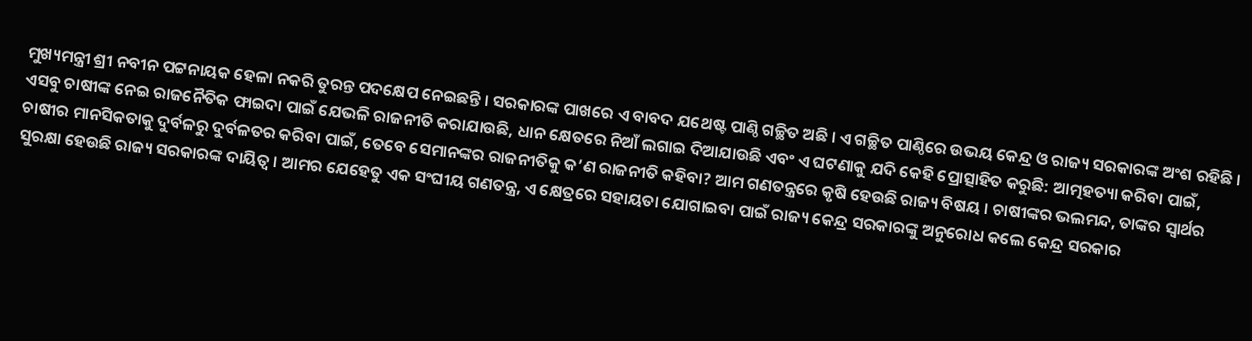ମୁଖ୍ୟମନ୍ତ୍ରୀ ଶ୍ରୀ ନବୀନ ପଟ୍ଟନାୟକ ହେଳା ନକରି ତୁରନ୍ତ ପଦକ୍ଷେପ ନେଇଛନ୍ତି । ସରକାରଙ୍କ ପାଖରେ ଏ ବାବଦ ଯଥେଷ୍ଟ ପାଣ୍ଠି ଗଚ୍ଛିତ ଅଛି । ଏ ଗଚ୍ଛିତ ପାଣ୍ଠିରେ ଉଭୟ କେନ୍ଦ୍ର ଓ ରାଜ୍ୟ ସରକାରଙ୍କ ଅଂଶ ରହିଛି । ଏସବୁ ଚାଷୀଙ୍କ ନେଇ ରାଜନୈତିକ ଫାଇଦା ପାଇଁ ଯେଭଳି ରାଜନୀତି କରାଯାଉଛି, ଧାନ କ୍ଷେତରେ ନିଆଁ ଲଗାଇ ଦିଆଯାଉଛି ଏବଂ ଏ ଘଟଣାକୁ ଯଦି କେହି ପ୍ରୋତ୍ସାହିତ କରୁଛି: ଆତ୍ମହତ୍ୟା କରିବା ପାଇଁ, ଚାଷୀର ମାନସିକତାକୁ ଦୁର୍ବଳରୁ ଦୁର୍ବଳତର କରିବା ପାଇଁ, ତେବେ ସେମାନଙ୍କର ରାଜନୀତିକୁ କ’ଣ ରାଜନୀତି କହିବା? ଆମ ଗଣତନ୍ତ୍ରରେ କୃଷି ହେଉଛି ରାଜ୍ୟ ବିଷୟ । ଚାଷୀଙ୍କର ଭଲମନ୍ଦ, ତାଙ୍କର ସ୍ୱାର୍ଥର ସୁରକ୍ଷା ହେଉଛି ରାଜ୍ୟ ସରକାରଙ୍କ ଦାୟିତ୍ୱ । ଆମର ଯେହେତୁ ଏକ ସଂଘୀୟ ଗଣତନ୍ତ୍ର, ଏ କ୍ଷେତ୍ରରେ ସହାୟତା ଯୋଗାଇବା ପାଇଁ ରାଜ୍ୟ କେନ୍ଦ୍ର ସରକାରଙ୍କୁ ଅନୁରୋଧ କଲେ କେନ୍ଦ୍ର ସରକାର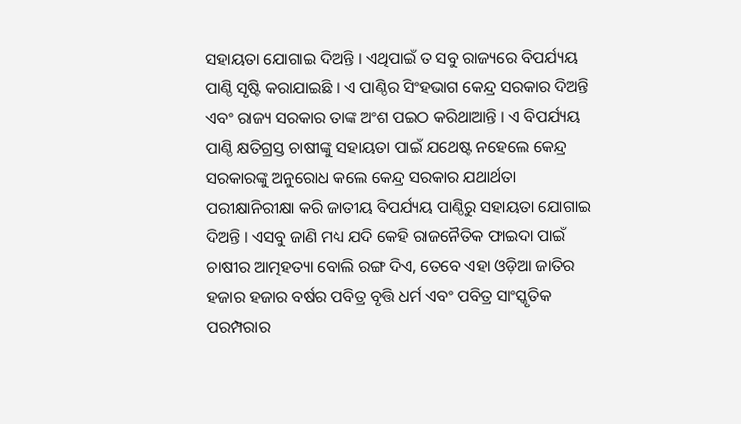ସହାୟତା ଯୋଗାଇ ଦିଅନ୍ତି । ଏଥିପାଇଁ ତ ସବୁ ରାଜ୍ୟରେ ବିପର୍ଯ୍ୟୟ ପାଣ୍ଠି ସୃଷ୍ଟି କରାଯାଇଛି । ଏ ପାଣ୍ଠିର ସିଂହଭାଗ କେନ୍ଦ୍ର ସରକାର ଦିଅନ୍ତି ଏବଂ ରାଜ୍ୟ ସରକାର ତାଙ୍କ ଅଂଶ ପଇଠ କରିଥାଆନ୍ତି । ଏ ବିପର୍ଯ୍ୟୟ ପାଣ୍ଠି କ୍ଷତିଗ୍ରସ୍ତ ଚାଷୀଙ୍କୁ ସହାୟତା ପାଇଁ ଯଥେଷ୍ଟ ନହେଲେ କେନ୍ଦ୍ର ସରକାରଙ୍କୁ ଅନୁରୋଧ କଲେ କେନ୍ଦ୍ର ସରକାର ଯଥାର୍ଥତା ପରୀକ୍ଷାନିରୀକ୍ଷା କରି ଜାତୀୟ ବିପର୍ଯ୍ୟୟ ପାଣ୍ଠିରୁ ସହାୟତା ଯୋଗାଇ ଦିଅନ୍ତି । ଏସବୁ ଜାଣି ମଧ୍ୟ ଯଦି କେହି ରାଜନୈତିକ ଫାଇଦା ପାଇଁ ଚାଷୀର ଆତ୍ମହତ୍ୟା ବୋଲି ରଙ୍ଗ ଦିଏ, ତେବେ ଏହା ଓଡ଼ିଆ ଜାତିର ହଜାର ହଜାର ବର୍ଷର ପବିତ୍ର ବୃତ୍ତି ଧର୍ମ ଏବଂ ପବିତ୍ର ସାଂସ୍କୃତିକ ପରମ୍ପରାର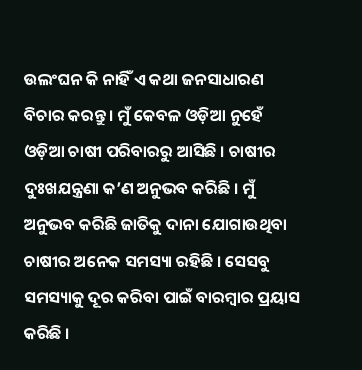ଉଲଂଘନ କି ନାହିଁ ଏ କଥା ଜନସାଧାରଣ ବିଚାର କରନ୍ତୁ । ମୁଁ କେବଳ ଓଡ଼ିଆ ନୁହେଁ ଓଡ଼ିଆ ଚାଷୀ ପରିବାରରୁ ଆସିଛି । ଚାଷୀର ଦୁଃଖଯନ୍ତ୍ରଣା କ’ଣ ଅନୁଭବ କରିଛି । ମୁଁ ଅନୁଭବ କରିଛି ଜାତିକୁ ଦାନା ଯୋଗାଉଥିବା ଚାଷୀର ଅନେକ ସମସ୍ୟା ରହିଛି । ସେସବୁ ସମସ୍ୟାକୁ ଦୂର କରିବା ପାଇଁ ବାରମ୍ବାର ପ୍ରୟାସ କରିଛି ।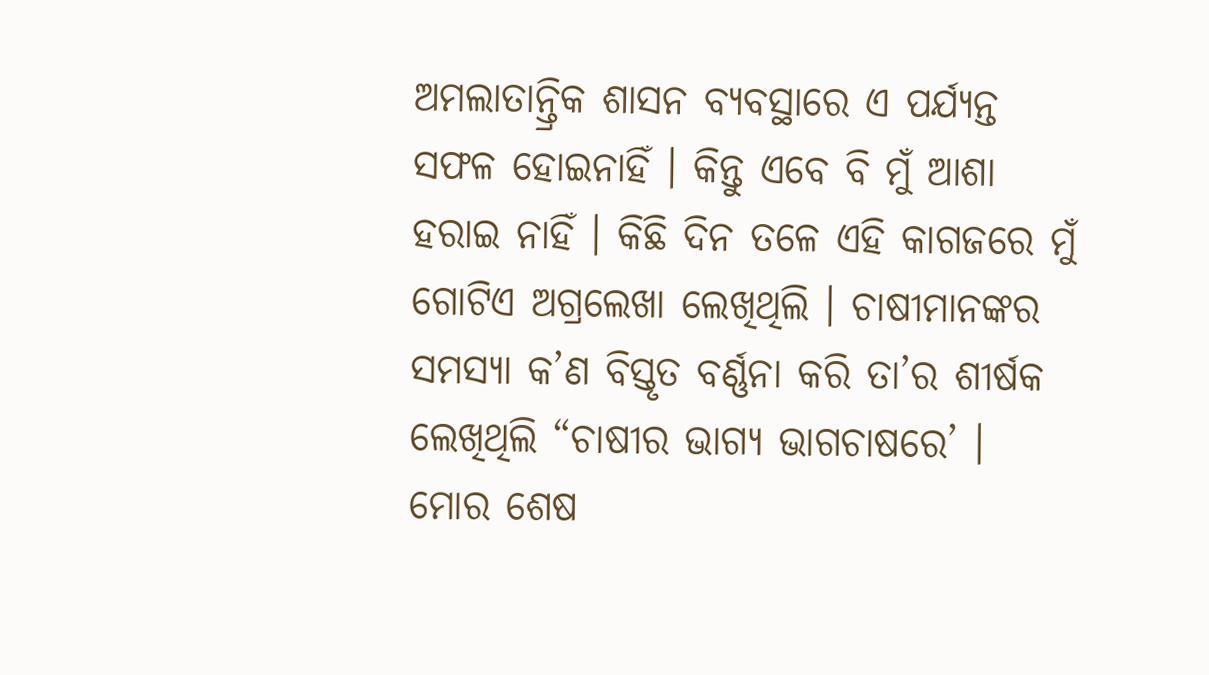ଅମଲାତାନ୍ତ୍ରିକ ଶାସନ ବ୍ୟବସ୍ଥାରେ ଏ ପର୍ଯ୍ୟନ୍ତ ସଫଳ ହୋଇନାହିଁ । କିନ୍ତୁ ଏବେ ବି ମୁଁ ଆଶା ହରାଇ ନାହିଁ । କିଛି ଦିନ ତଳେ ଏହି କାଗଜରେ ମୁଁ ଗୋଟିଏ ଅଗ୍ରଲେଖା ଲେଖିଥିଲି । ଚାଷୀମାନଙ୍କର ସମସ୍ୟା କ’ଣ ବିସ୍ତୃତ ବର୍ଣ୍ଣନା କରି ତା’ର ଶୀର୍ଷକ ଲେଖିଥିଲି “ଚାଷୀର ଭାଗ୍ୟ ଭାଗଚାଷରେ’ । ମୋର ଶେଷ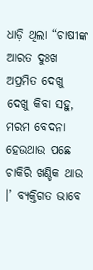ଧାଡ଼ି ଥିଲା “ଚାଷୀଙ୍କ ଆରତ ଦୁଃଖ ଅପ୍ରମିତ ଦେଖୁ ଦେଖୁ କିବା ସହୁ, ମରମ ବେଦନା ହେଉଥାଉ ପଛେ ଚାକିରି ଖଣ୍ଡିକ ଥାଉ ।’ ବ୍ୟକ୍ତିଗତ ଭାବେ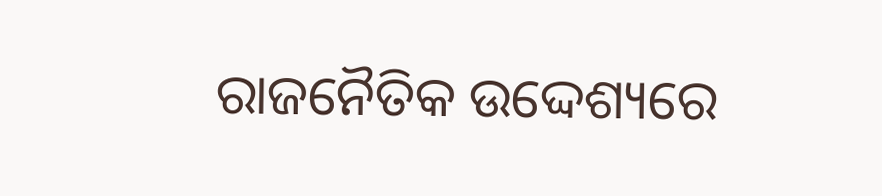ରାଜନୈତିକ ଉଦ୍ଦେଶ୍ୟରେ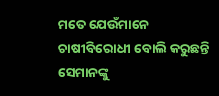ମତେ ଯେଉଁମାନେ ଚାଷୀବିରୋଧୀ ବୋଲି କରୁଛନ୍ତି ସେମାନଙ୍କୁ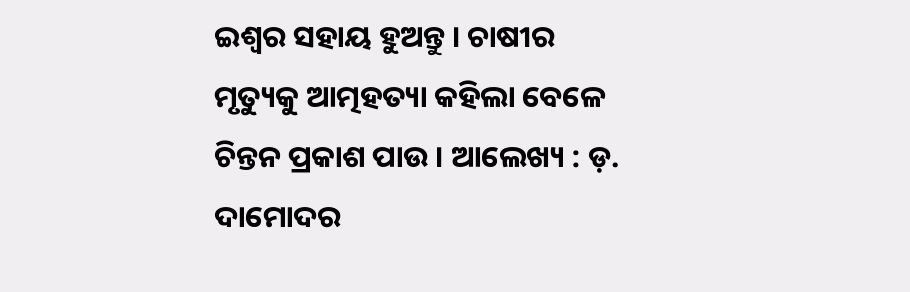ଇଶ୍ଵର ସହାୟ ହୁଅନ୍ତୁ । ଚାଷୀର ମୃତ୍ୟୁକୁ ଆତ୍ମହତ୍ୟା କହିଲା ବେଳେ ଚିନ୍ତନ ପ୍ରକାଶ ପାଉ । ଆଲେଖ୍ୟ : ଡ଼. ଦାମୋଦର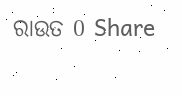ରାଉତ 0 Share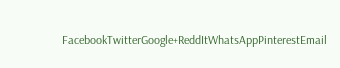FacebookTwitterGoogle+ReddItWhatsAppPinterestEmail